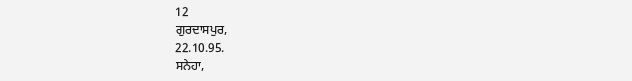12
ਗੁਰਦਾਸਪੁਰ,
22.10.95.
ਸਨੇਹਾ,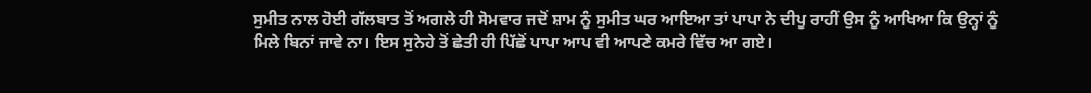ਸੁਮੀਤ ਨਾਲ ਹੋਈ ਗੱਲਬਾਤ ਤੋਂ ਅਗਲੇ ਹੀ ਸੋਮਵਾਰ ਜਦੋਂ ਸ਼ਾਮ ਨੂੰ ਸੁਮੀਤ ਘਰ ਆਇਆ ਤਾਂ ਪਾਪਾ ਨੇ ਦੀਪੂ ਰਾਹੀਂ ਉਸ ਨੂੰ ਆਖਿਆ ਕਿ ਉਨ੍ਹਾਂ ਨੂੰ ਮਿਲੇ ਬਿਨਾਂ ਜਾਵੇ ਨਾ। ਇਸ ਸੁਨੇਹੇ ਤੋਂ ਛੇਤੀ ਹੀ ਪਿੱਛੋਂ ਪਾਪਾ ਆਪ ਵੀ ਆਪਣੇ ਕਮਰੇ ਵਿੱਚ ਆ ਗਏ।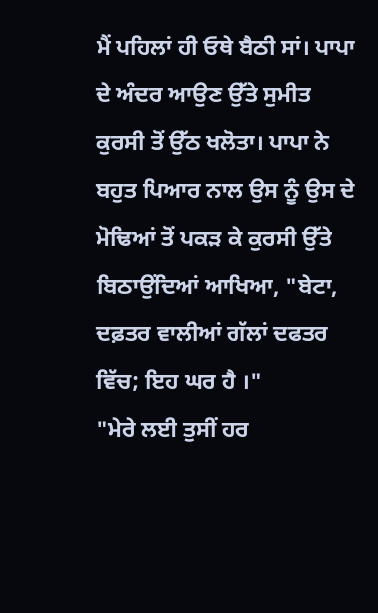ਮੈਂ ਪਹਿਲਾਂ ਹੀ ਓਥੇ ਬੈਠੀ ਸਾਂ। ਪਾਪਾ ਦੇ ਅੰਦਰ ਆਉਣ ਉੱਤੇ ਸੁਮੀਤ ਕੁਰਸੀ ਤੋਂ ਉੱਠ ਖਲੋਤਾ। ਪਾਪਾ ਨੇ ਬਹੁਤ ਪਿਆਰ ਨਾਲ ਉਸ ਨੂੰ ਉਸ ਦੇ ਮੋਢਿਆਂ ਤੋਂ ਪਕੜ ਕੇ ਕੁਰਸੀ ਉੱਤੇ ਬਿਠਾਉਂਦਿਆਂ ਆਖਿਆ, "ਬੇਟਾ, ਦਫ਼ਤਰ ਵਾਲੀਆਂ ਗੱਲਾਂ ਦਫਤਰ ਵਿੱਚ; ਇਹ ਘਰ ਹੈ ।"
"ਮੇਰੇ ਲਈ ਤੁਸੀਂ ਹਰ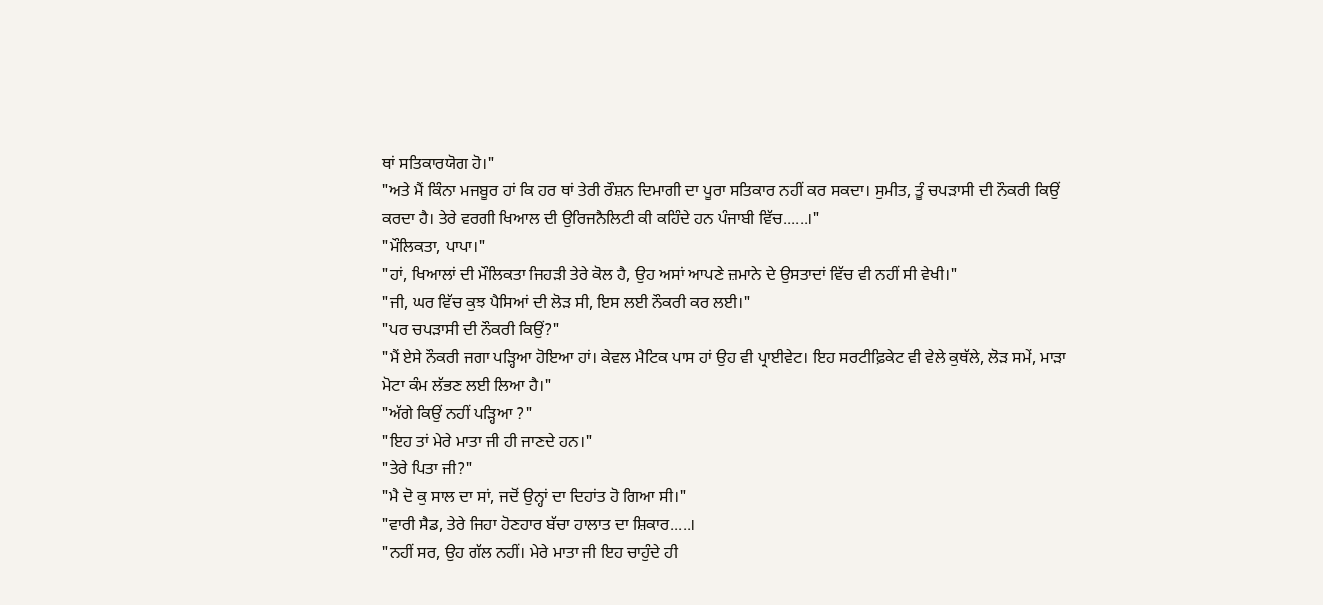ਥਾਂ ਸਤਿਕਾਰਯੋਗ ਹੋ।"
"ਅਤੇ ਮੈਂ ਕਿੰਨਾ ਮਜਬੂਰ ਹਾਂ ਕਿ ਹਰ ਥਾਂ ਤੇਰੀ ਰੌਸ਼ਨ ਦਿਮਾਗੀ ਦਾ ਪੂਰਾ ਸਤਿਕਾਰ ਨਹੀਂ ਕਰ ਸਕਦਾ। ਸੁਮੀਤ, ਤੂੰ ਚਪੜਾਸੀ ਦੀ ਨੌਕਰੀ ਕਿਉਂ ਕਰਦਾ ਹੈ। ਤੇਰੇ ਵਰਗੀ ਖਿਆਲ ਦੀ ਉਰਿਜਨੈਲਿਟੀ ਕੀ ਕਹਿੰਦੇ ਹਨ ਪੰਜਾਬੀ ਵਿੱਚ......।"
"ਮੌਲਿਕਤਾ, ਪਾਪਾ।"
"ਹਾਂ, ਖਿਆਲਾਂ ਦੀ ਮੌਲਿਕਤਾ ਜਿਹੜੀ ਤੇਰੇ ਕੋਲ ਹੈ, ਉਹ ਅਸਾਂ ਆਪਣੇ ਜ਼ਮਾਨੇ ਦੇ ਉਸਤਾਦਾਂ ਵਿੱਚ ਵੀ ਨਹੀਂ ਸੀ ਵੇਖੀ।"
"ਜੀ, ਘਰ ਵਿੱਚ ਕੁਝ ਪੈਸਿਆਂ ਦੀ ਲੋੜ ਸੀ, ਇਸ ਲਈ ਨੌਕਰੀ ਕਰ ਲਈ।"
"ਪਰ ਚਪੜਾਸੀ ਦੀ ਨੌਕਰੀ ਕਿਉਂ?"
"ਮੈਂ ਏਸੇ ਨੌਕਰੀ ਜਗਾ ਪੜ੍ਹਿਆ ਹੋਇਆ ਹਾਂ। ਕੇਵਲ ਮੈਟਿਕ ਪਾਸ ਹਾਂ ਉਹ ਵੀ ਪ੍ਰਾਈਵੇਟ। ਇਹ ਸਰਟੀਫ਼ਿਕੇਟ ਵੀ ਵੇਲੇ ਕੁਥੱਲੇ, ਲੋੜ ਸਮੇਂ, ਮਾੜਾ ਮੋਟਾ ਕੰਮ ਲੱਭਣ ਲਈ ਲਿਆ ਹੈ।"
"ਅੱਗੇ ਕਿਉਂ ਨਹੀਂ ਪੜ੍ਹਿਆ ?"
"ਇਹ ਤਾਂ ਮੇਰੇ ਮਾਤਾ ਜੀ ਹੀ ਜਾਣਦੇ ਹਨ।"
"ਤੇਰੇ ਪਿਤਾ ਜੀ?"
"ਮੈ ਦੋ ਕੁ ਸਾਲ ਦਾ ਸਾਂ, ਜਦੋਂ ਉਨ੍ਹਾਂ ਦਾ ਦਿਹਾਂਤ ਹੋ ਗਿਆ ਸੀ।"
"ਵਾਰੀ ਸੈਡ, ਤੇਰੇ ਜਿਹਾ ਹੋਣਹਾਰ ਬੱਚਾ ਹਾਲਾਤ ਦਾ ਸ਼ਿਕਾਰ.....।
"ਨਹੀਂ ਸਰ, ਉਹ ਗੱਲ ਨਹੀਂ। ਮੇਰੇ ਮਾਤਾ ਜੀ ਇਹ ਚਾਹੁੰਦੇ ਹੀ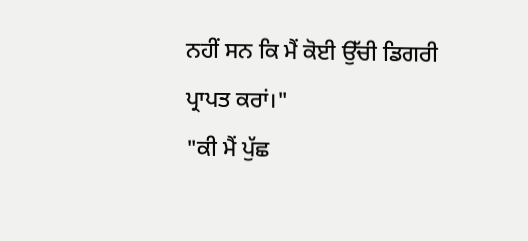ਨਹੀਂ ਸਨ ਕਿ ਮੈਂ ਕੋਈ ਉੱਚੀ ਡਿਗਰੀ ਪ੍ਰਾਪਤ ਕਰਾਂ।"
"ਕੀ ਮੈਂ ਪੁੱਛ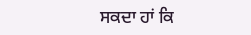ਸਕਦਾ ਹਾਂ ਕਿ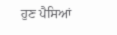ਹੁਣ ਪੈਸਿਆਂ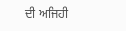ਦੀ ਅਜਿਹੀ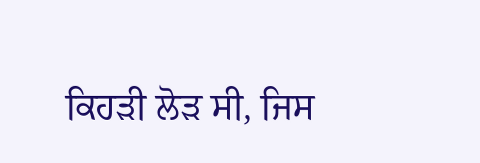ਕਿਹੜੀ ਲੋੜ ਸੀ, ਜਿਸ